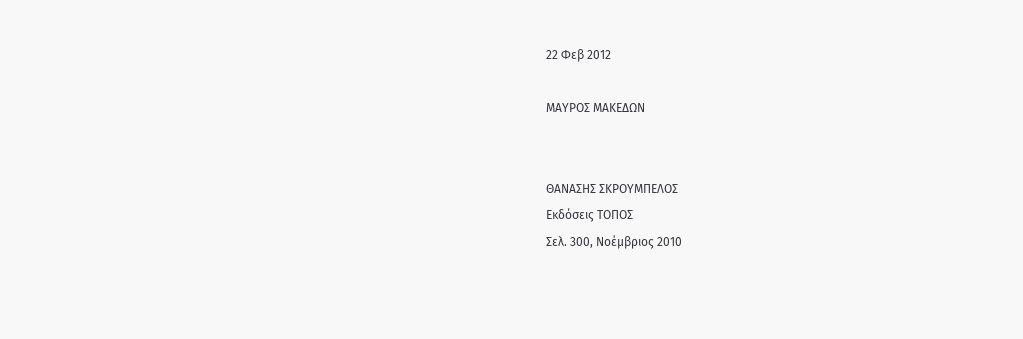22 Φεβ 2012

ΜΑΥΡΟΣ ΜΑΚΕΔΩΝ


ΘΑΝΑΣΗΣ ΣΚΡΟΥΜΠΕΛΟΣ
Εκδόσεις ΤΟΠΟΣ
Σελ. 300, Νοέμβριος 2010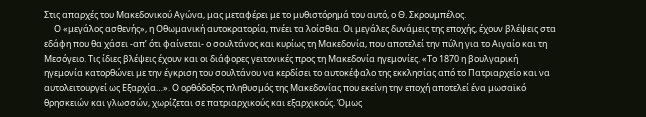Στις απαρχές του Μακεδονικού Αγώνα, μας μεταφέρει με το μυθιστόρημά του αυτό, ο Θ. Σκρουμπέλος.
     Ο «μεγάλος ασθενής», η Οθωμανική αυτοκρατορία, πνέει τα λοίσθια. Οι μεγάλες δυνάμεις της εποχής, έχουν βλέψεις στα εδάφη που θα χάσει -απ’ ότι φαίνεται- ο σουλτάνος και κυρίως τη Μακεδονία, που αποτελεί την πύλη για το Αιγαίο και τη Μεσόγειο. Τις ίδιες βλέψεις έχουν και οι διάφορες γειτονικές προς τη Μακεδονία ηγεμονίες. «Το 1870 η βουλγαρική ηγεμονία κατορθώνει με την έγκριση του σουλτάνου να κερδίσει το αυτοκέφαλο της εκκλησίας από το Πατριαρχείο και να αυτολειτουργεί ως Εξαρχία…». Ο ορθόδοξος πληθυσμός της Μακεδονίας που εκείνη την εποχή αποτελεί ένα μωσαϊκό θρησκειών και γλωσσών, χωρίζεται σε πατριαρχικούς και εξαρχικούς. Όμως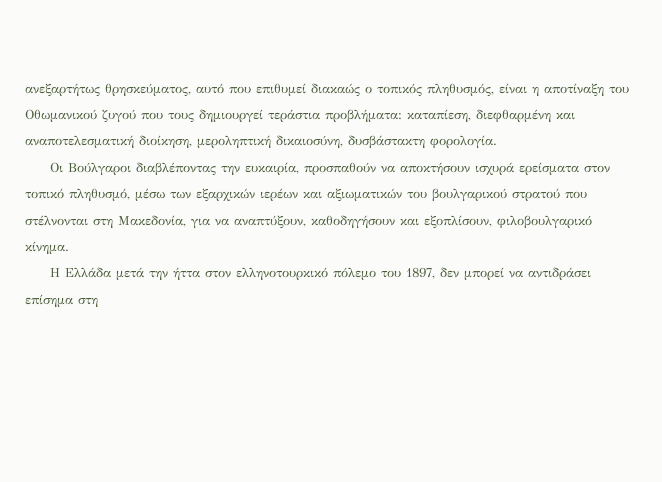ανεξαρτήτως θρησκεύματος, αυτό που επιθυμεί διακαώς ο τοπικός πληθυσμός, είναι η αποτίναξη του Οθωμανικού ζυγού που τους δημιουργεί τεράστια προβλήματα: καταπίεση, διεφθαρμένη και αναποτελεσματική διοίκηση, μεροληπτική δικαιοσύνη, δυσβάστακτη φορολογία.
     Οι Βούλγαροι διαβλέποντας την ευκαιρία, προσπαθούν να αποκτήσουν ισχυρά ερείσματα στον τοπικό πληθυσμό, μέσω των εξαρχικών ιερέων και αξιωματικών του βουλγαρικού στρατού που στέλνονται στη Μακεδονία, για να αναπτύξουν, καθοδηγήσουν και εξοπλίσουν, φιλοβουλγαρικό κίνημα.
     Η Ελλάδα μετά την ήττα στον ελληνοτουρκικό πόλεμο του 1897, δεν μπορεί να αντιδράσει επίσημα στη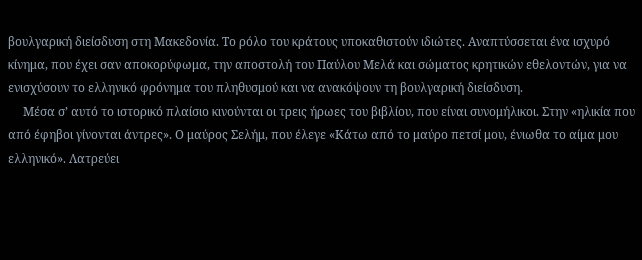βουλγαρική διείσδυση στη Μακεδονία. Το ρόλο του κράτους υποκαθιστούν ιδιώτες. Αναπτύσσεται ένα ισχυρό κίνημα, που έχει σαν αποκορύφωμα, την αποστολή του Παύλου Μελά και σώματος κρητικών εθελοντών, για να ενισχύσουν το ελληνικό φρόνημα του πληθυσμού και να ανακόψουν τη βουλγαρική διείσδυση.
     Μέσα σ’ αυτό το ιστορικό πλαίσιο κινούνται οι τρεις ήρωες του βιβλίου, που είναι συνομήλικοι. Στην «ηλικία που από έφηβοι γίνονται άντρες». Ο μαύρος Σελήμ, που έλεγε «Κάτω από το μαύρο πετσί μου, ένιωθα το αίμα μου ελληνικό». Λατρεύει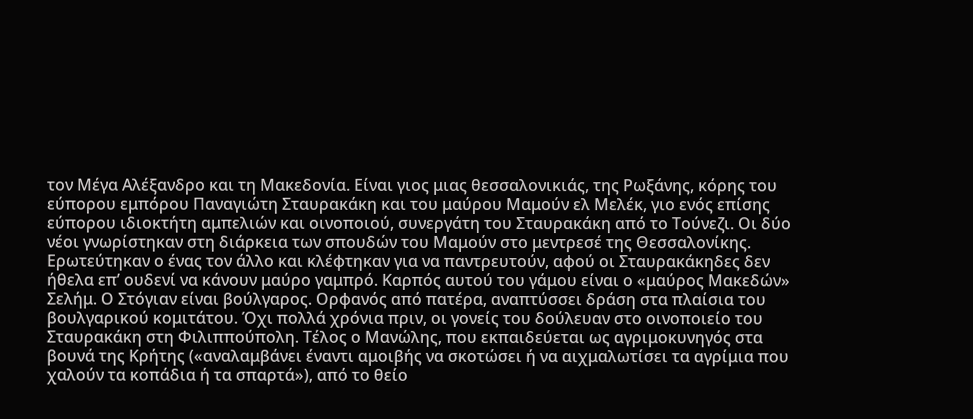τον Μέγα Αλέξανδρο και τη Μακεδονία. Είναι γιος μιας θεσσαλονικιάς, της Ρωξάνης, κόρης του εύπορου εμπόρου Παναγιώτη Σταυρακάκη και του μαύρου Μαμούν ελ Μελέκ, γιο ενός επίσης εύπορου ιδιοκτήτη αμπελιών και οινοποιού, συνεργάτη του Σταυρακάκη από το Τούνεζι. Οι δύο νέοι γνωρίστηκαν στη διάρκεια των σπουδών του Μαμούν στο μεντρεσέ της Θεσσαλονίκης. Ερωτεύτηκαν ο ένας τον άλλο και κλέφτηκαν για να παντρευτούν, αφού οι Σταυρακάκηδες δεν ήθελα επ’ ουδενί να κάνουν μαύρο γαμπρό. Καρπός αυτού του γάμου είναι ο «μαύρος Μακεδών» Σελήμ. Ο Στόγιαν είναι βούλγαρος. Ορφανός από πατέρα, αναπτύσσει δράση στα πλαίσια του βουλγαρικού κομιτάτου. Όχι πολλά χρόνια πριν, οι γονείς του δούλευαν στο οινοποιείο του Σταυρακάκη στη Φιλιππούπολη. Τέλος ο Μανώλης, που εκπαιδεύεται ως αγριμοκυνηγός στα βουνά της Κρήτης («αναλαμβάνει έναντι αμοιβής να σκοτώσει ή να αιχμαλωτίσει τα αγρίμια που χαλούν τα κοπάδια ή τα σπαρτά»), από το θείο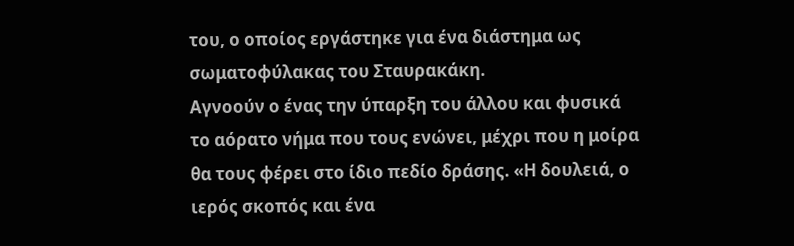του, ο οποίος εργάστηκε για ένα διάστημα ως σωματοφύλακας του Σταυρακάκη.
Αγνοούν ο ένας την ύπαρξη του άλλου και φυσικά το αόρατο νήμα που τους ενώνει, μέχρι που η μοίρα θα τους φέρει στο ίδιο πεδίο δράσης. «Η δουλειά, ο ιερός σκοπός και ένα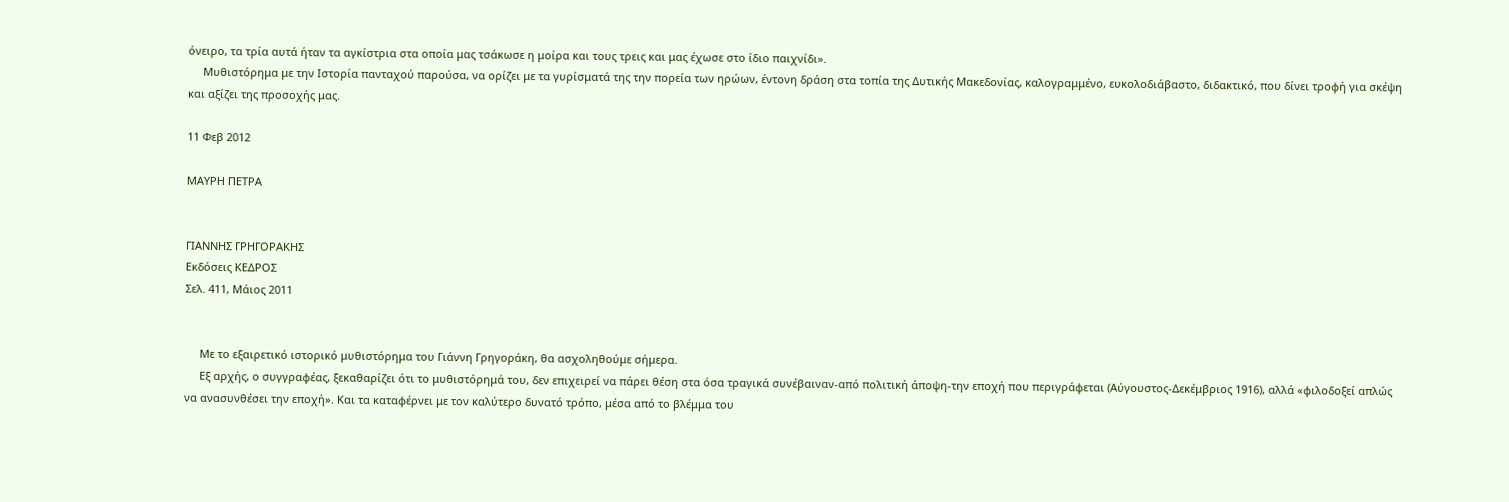όνειρο, τα τρία αυτά ήταν τα αγκίστρια στα οποία μας τσάκωσε η μοίρα και τους τρεις και μας έχωσε στο ίδιο παιχνίδι».
     Μυθιστόρημα με την Ιστορία πανταχού παρούσα, να ορίζει με τα γυρίσματά της την πορεία των ηρώων, έντονη δράση στα τοπία της Δυτικής Μακεδονίας, καλογραμμένο, ευκολοδιάβαστο, διδακτικό, που δίνει τροφή για σκέψη και αξίζει της προσοχής μας.

11 Φεβ 2012

ΜΑΥΡΗ ΠΕΤΡΑ


ΓΙΑΝΝΗΣ ΓΡΗΓΟΡΑΚΗΣ
Εκδόσεις ΚΕΔΡΟΣ
Σελ. 411, Μάιος 2011


     Με το εξαιρετικό ιστορικό μυθιστόρημα του Γιάννη Γρηγοράκη, θα ασχοληθούμε σήμερα.
     Εξ αρχής, ο συγγραφέας, ξεκαθαρίζει ότι το μυθιστόρημά του, δεν επιχειρεί να πάρει θέση στα όσα τραγικά συνέβαιναν-από πολιτική άποψη-την εποχή που περιγράφεται (Αύγουστος-Δεκέμβριος 1916), αλλά «φιλοδοξεί απλώς να ανασυνθέσει την εποχή». Και τα καταφέρνει με τον καλύτερο δυνατό τρόπο, μέσα από το βλέμμα του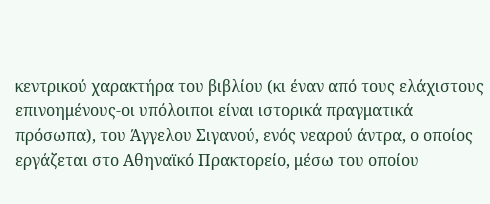κεντρικού χαρακτήρα του βιβλίου (κι έναν από τους ελάχιστους επινοημένους-οι υπόλοιποι είναι ιστορικά πραγματικά πρόσωπα), του Άγγελου Σιγανού, ενός νεαρού άντρα, ο οποίος εργάζεται στο Αθηναϊκό Πρακτορείο, μέσω του οποίου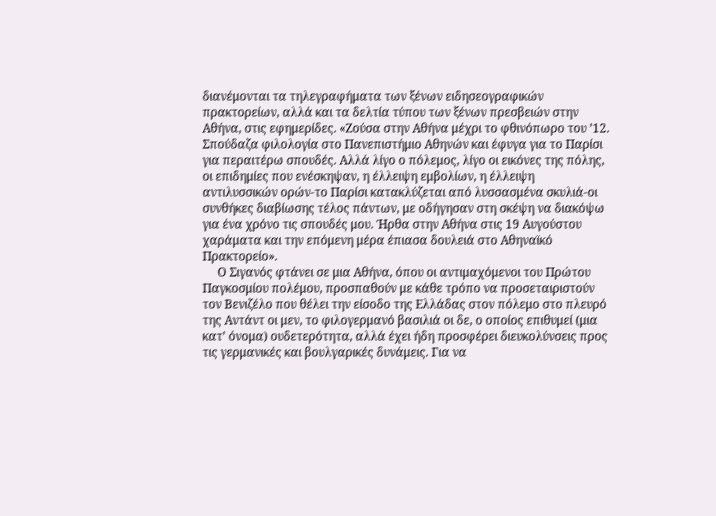διανέμονται τα τηλεγραφήματα των ξένων ειδησεογραφικών πρακτορείων, αλλά και τα δελτία τύπου των ξένων πρεσβειών στην Αθήνα, στις εφημερίδες. «Ζούσα στην Αθήνα μέχρι το φθινόπωρο του ’12. Σπούδαζα φιλολογία στο Πανεπιστήμιο Αθηνών και έφυγα για το Παρίσι για περαιτέρω σπουδές. Αλλά λίγο ο πόλεμος, λίγο οι εικόνες της πόλης, οι επιδημίες που ενέσκηψαν, η έλλειψη εμβολίων, η έλλειψη αντιλυσσικών ορών-το Παρίσι κατακλύζεται από λυσσασμένα σκυλιά-οι συνθήκες διαβίωσης τέλος πάντων, με οδήγησαν στη σκέψη να διακόψω για ένα χρόνο τις σπουδές μου. Ήρθα στην Αθήνα στις 19 Αυγούστου χαράματα και την επόμενη μέρα έπιασα δουλειά στο Αθηναϊκό Πρακτορείο».
     Ο Σιγανός φτάνει σε μια Αθήνα, όπου οι αντιμαχόμενοι του Πρώτου Παγκοσμίου πολέμου, προσπαθούν με κάθε τρόπο να προσεταιριστούν τον Βενιζέλο που θέλει την είσοδο της Ελλάδας στον πόλεμο στο πλευρό της Αντάντ οι μεν, το φιλογερμανό βασιλιά οι δε, ο οποίος επιθυμεί (μια κατ’ όνομα) ουδετερότητα, αλλά έχει ήδη προσφέρει διευκολύνσεις προς τις γερμανικές και βουλγαρικές δυνάμεις. Για να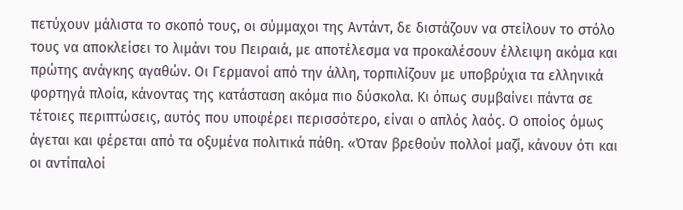πετύχουν μάλιστα το σκοπό τους, οι σύμμαχοι της Αντάντ, δε διστάζουν να στείλουν το στόλο τους να αποκλείσει το λιμάνι του Πειραιά, με αποτέλεσμα να προκαλέσουν έλλειψη ακόμα και πρώτης ανάγκης αγαθών. Οι Γερμανοί από την άλλη, τορπιλίζουν με υποβρύχια τα ελληνικά φορτηγά πλοία, κάνοντας της κατάσταση ακόμα πιο δύσκολα. Κι όπως συμβαίνει πάντα σε τέτοιες περιπτώσεις, αυτός που υποφέρει περισσότερο, είναι ο απλός λαός. Ο οποίος όμως άγεται και φέρεται από τα οξυμένα πολιτικά πάθη. «Όταν βρεθούν πολλοί μαζί, κάνουν ότι και οι αντίπαλοί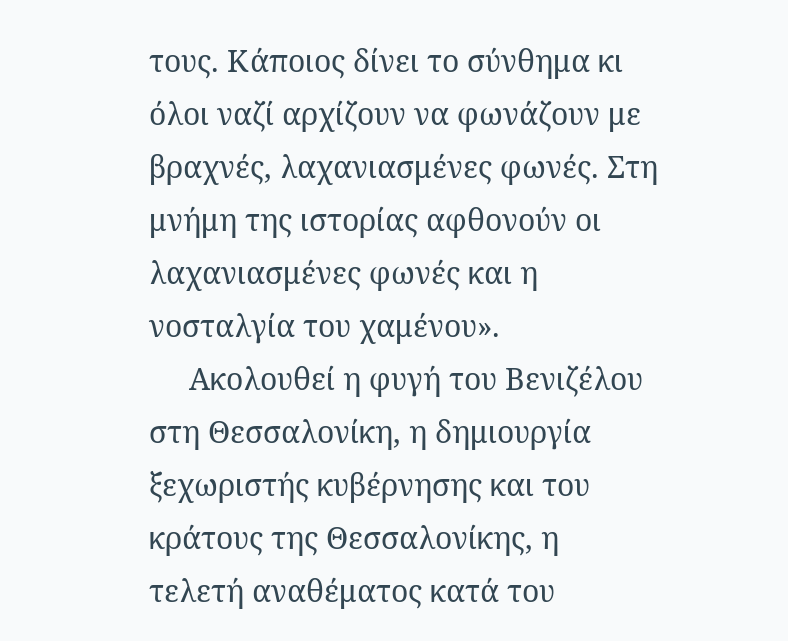τους. Κάποιος δίνει το σύνθημα κι όλοι ναζί αρχίζουν να φωνάζουν με βραχνές, λαχανιασμένες φωνές. Στη μνήμη της ιστορίας αφθονούν οι λαχανιασμένες φωνές και η νοσταλγία του χαμένου».
     Ακολουθεί η φυγή του Βενιζέλου στη Θεσσαλονίκη, η δημιουργία ξεχωριστής κυβέρνησης και του κράτους της Θεσσαλονίκης, η τελετή αναθέματος κατά του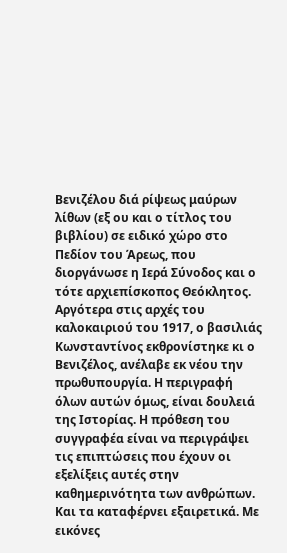Βενιζέλου διά ρίψεως μαύρων λίθων (εξ ου και ο τίτλος του βιβλίου) σε ειδικό χώρο στο Πεδίον του Άρεως, που διοργάνωσε η Ιερά Σύνοδος και ο τότε αρχιεπίσκοπος Θεόκλητος. Αργότερα στις αρχές του καλοκαιριού του 1917, ο βασιλιάς Κωνσταντίνος εκθρονίστηκε κι ο Βενιζέλος, ανέλαβε εκ νέου την πρωθυπουργία. Η περιγραφή όλων αυτών όμως, είναι δουλειά της Ιστορίας. Η πρόθεση του συγγραφέα είναι να περιγράψει τις επιπτώσεις που έχουν οι εξελίξεις αυτές στην καθημερινότητα των ανθρώπων. Και τα καταφέρνει εξαιρετικά. Με εικόνες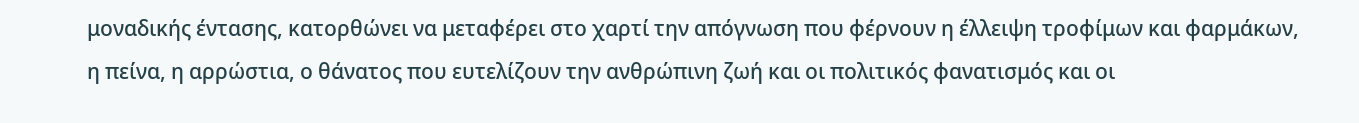μοναδικής έντασης, κατορθώνει να μεταφέρει στο χαρτί την απόγνωση που φέρνουν η έλλειψη τροφίμων και φαρμάκων, η πείνα, η αρρώστια, ο θάνατος που ευτελίζουν την ανθρώπινη ζωή και οι πολιτικός φανατισμός και οι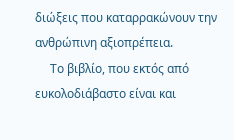διώξεις που καταρρακώνουν την ανθρώπινη αξιοπρέπεια.
     Το βιβλίο, που εκτός από ευκολοδιάβαστο είναι και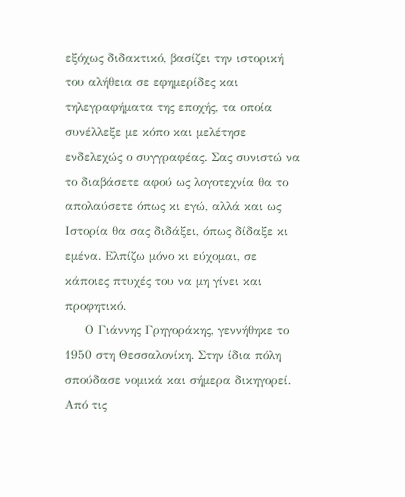εξόχως διδακτικό, βασίζει την ιστορική του αλήθεια σε εφημερίδες και τηλεγραφήματα της εποχής, τα οποία συνέλλεξε με κόπο και μελέτησε ενδελεχώς ο συγγραφέας. Σας συνιστώ να το διαβάσετε αφού ως λογοτεχνία θα το απολαύσετε όπως κι εγώ, αλλά και ως Ιστορία θα σας διδάξει, όπως δίδαξε κι εμένα. Ελπίζω μόνο κι εύχομαι, σε κάποιες πτυχές του να μη γίνει και προφητικό.
     Ο Γιάννης Γρηγοράκης, γεννήθηκε το 1950 στη Θεσσαλονίκη. Στην ίδια πόλη σπούδασε νομικά και σήμερα δικηγορεί. Από τις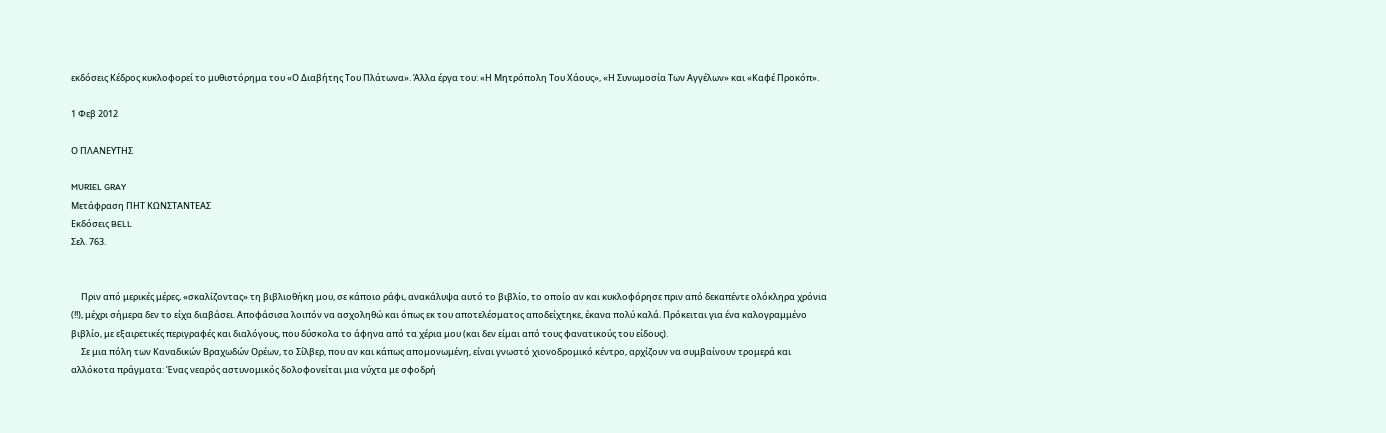εκδόσεις Κέδρος κυκλοφορεί το μυθιστόρημα του «Ο Διαβήτης Του Πλάτωνα». Άλλα έργα του: «Η Μητρόπολη Του Χάους», «Η Συνωμοσία Των Αγγέλων» και «Καφέ Προκόπ».

1 Φεβ 2012

Ο ΠΛΑΝΕΥΤΗΣ

MURIEL GRAY
Μετάφραση ΠΗΤ ΚΩΝΣΤΑΝΤΕΑΣ
Εκδόσεις BELL
Σελ. 763.


     Πριν από μερικές μέρες, «σκαλίζοντας» τη βιβλιοθήκη μου, σε κάποιο ράφι, ανακάλυψα αυτό το βιβλίο, το οποίο αν και κυκλοφόρησε πριν από δεκαπέντε ολόκληρα χρόνια (!!), μέχρι σήμερα δεν το είχα διαβάσει. Αποφάσισα λοιπόν να ασχοληθώ και όπως εκ του αποτελέσματος αποδείχτηκε, έκανα πολύ καλά. Πρόκειται για ένα καλογραμμένο βιβλίο, με εξαιρετικές περιγραφές και διαλόγους, που δύσκολα το άφηνα από τα χέρια μου (και δεν είμαι από τους φανατικούς του είδους).
     Σε μια πόλη των Καναδικών Βραχωδών Ορέων, το Σίλβερ, που αν και κάπως απομονωμένη, είναι γνωστό χιονοδρομικό κέντρο, αρχίζουν να συμβαίνουν τρομερά και αλλόκοτα πράγματα: Ένας νεαρός αστυνομικός δολοφονείται μια νύχτα με σφοδρή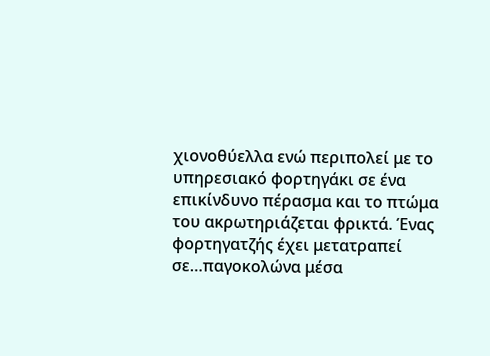χιονοθύελλα ενώ περιπολεί με το υπηρεσιακό φορτηγάκι σε ένα επικίνδυνο πέρασμα και το πτώμα του ακρωτηριάζεται φρικτά. Ένας φορτηγατζής έχει μετατραπεί σε…παγοκολώνα μέσα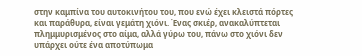στην καμπίνα του αυτοκινήτου του, που ενώ έχει κλειστά πόρτες και παράθυρα, είναι γεμάτη χιόνι. Ένας σκιέρ, ανακαλύπτεται πλημμυρισμένος στο αίμα, αλλά γύρω του, πάνω στο χιόνι δεν υπάρχει ούτε ένα αποτύπωμα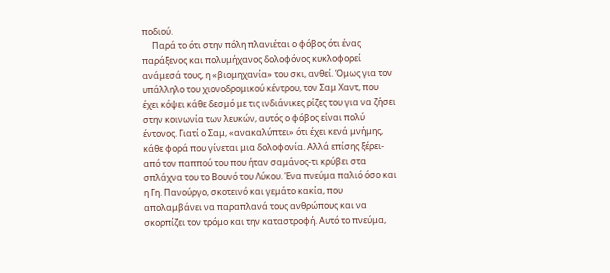ποδιού.
     Παρά το ότι στην πόλη πλανιέται ο φόβος ότι ένας παράξενος και πολυμήχανος δολοφόνος κυκλοφορεί ανάμεσά τους, η «βιομηχανία» του σκι, ανθεί. Όμως για τον υπάλληλο του χιονοδρομικού κέντρου, τον Σαμ Χαντ, που έχει κόψει κάθε δεσμό με τις ινδιάνικες ρίζες του για να ζήσει στην κοινωνία των λευκών, αυτός ο φόβος είναι πολύ έντονος. Γιατί ο Σαμ, «ανακαλύπτει» ότι έχει κενά μνήμης, κάθε φορά που γίνεται μια δολοφονία. Αλλά επίσης ξέρει-από τον παππού του που ήταν σαμάνος-τι κρύβει στα σπλάχνα του το Βουνό του Λύκου. Ένα πνεύμα παλιό όσο και η Γη. Πανούργο, σκοτεινό και γεμάτο κακία, που απολαμβάνει να παραπλανά τους ανθρώπους και να σκορπίζει τον τρόμο και την καταστροφή. Αυτό το πνεύμα,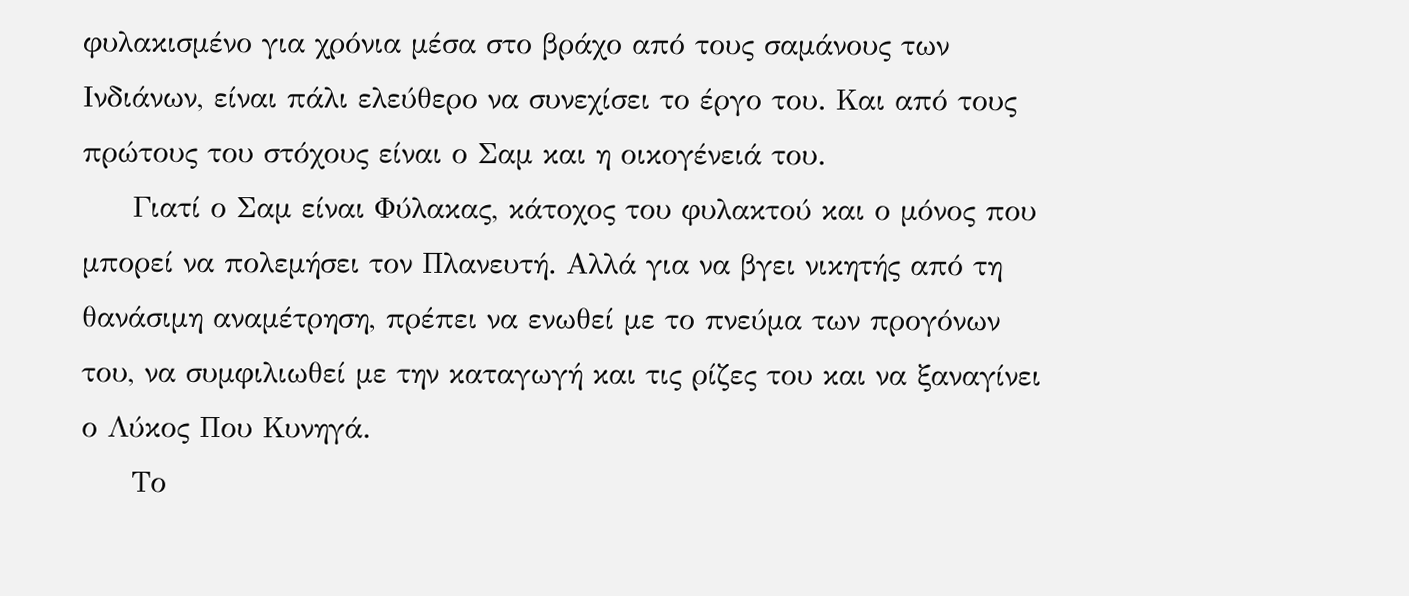φυλακισμένο για χρόνια μέσα στο βράχο από τους σαμάνους των Ινδιάνων, είναι πάλι ελεύθερο να συνεχίσει το έργο του. Και από τους πρώτους του στόχους είναι ο Σαμ και η οικογένειά του.
     Γιατί ο Σαμ είναι Φύλακας, κάτοχος του φυλακτού και ο μόνος που μπορεί να πολεμήσει τον Πλανευτή. Αλλά για να βγει νικητής από τη θανάσιμη αναμέτρηση, πρέπει να ενωθεί με το πνεύμα των προγόνων του, να συμφιλιωθεί με την καταγωγή και τις ρίζες του και να ξαναγίνει ο Λύκος Που Κυνηγά.
     Το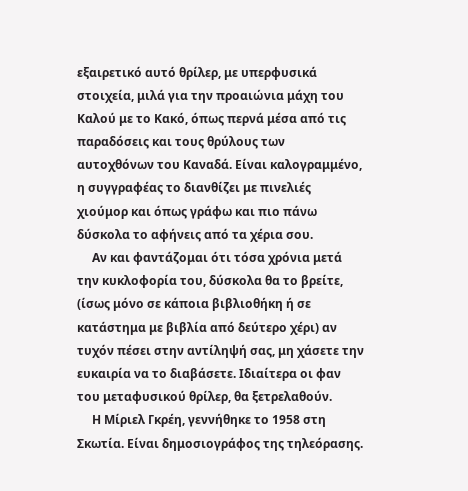εξαιρετικό αυτό θρίλερ, με υπερφυσικά στοιχεία, μιλά για την προαιώνια μάχη του Καλού με το Κακό, όπως περνά μέσα από τις παραδόσεις και τους θρύλους των αυτοχθόνων του Καναδά. Είναι καλογραμμένο, η συγγραφέας το διανθίζει με πινελιές χιούμορ και όπως γράφω και πιο πάνω δύσκολα το αφήνεις από τα χέρια σου.
     Αν και φαντάζομαι ότι τόσα χρόνια μετά την κυκλοφορία του, δύσκολα θα το βρείτε, (ίσως μόνο σε κάποια βιβλιοθήκη ή σε κατάστημα με βιβλία από δεύτερο χέρι) αν τυχόν πέσει στην αντίληψή σας, μη χάσετε την ευκαιρία να το διαβάσετε. Ιδιαίτερα οι φαν του μεταφυσικού θρίλερ, θα ξετρελαθούν.
     Η Μίριελ Γκρέη, γεννήθηκε το 1958 στη Σκωτία. Είναι δημοσιογράφος της τηλεόρασης.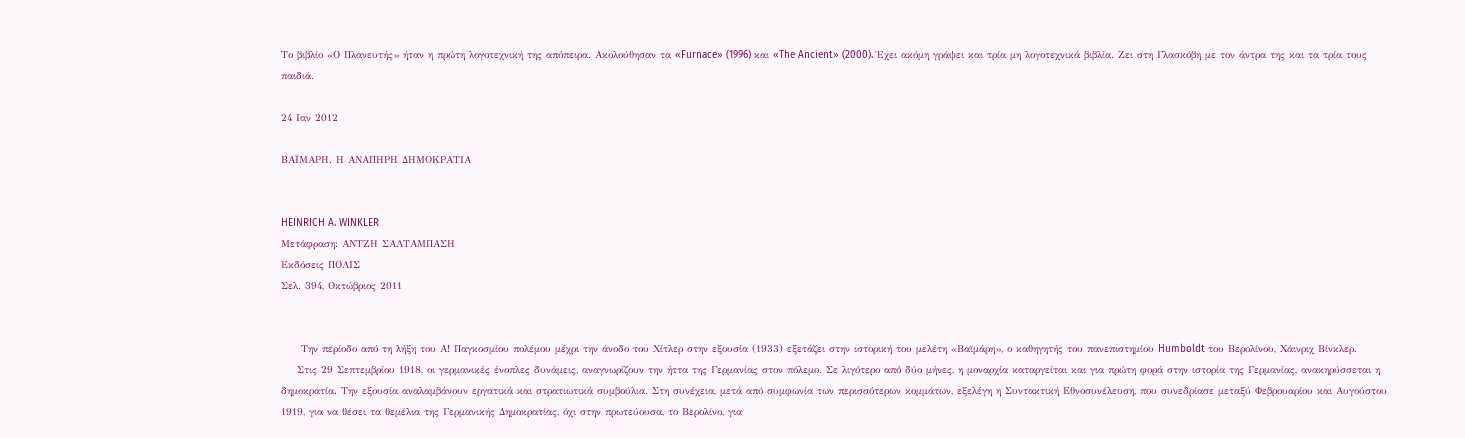Το βιβλίο «Ο Πλανευτής» ήταν η πρώτη λογοτεχνική της απόπειρα. Ακολούθησαν τα «Furnace» (1996) και «The Ancient» (2000). Έχει ακόμη γράψει και τρία μη λογοτεχνικά βιβλία. Ζει στη Γλασκόβη με τον άντρα της και τα τρία τους παιδιά.

24 Ιαν 2012

ΒΑΪΜΑΡΗ. Η ΑΝΑΠΗΡΗ ΔΗΜΟΚΡΑΤΙΑ


HEINRICH A. WINKLER
Μετάφραση: ΑΝΤΖΗ ΣΑΛΤΑΜΠΑΣΗ
Εκδόσεις ΠΟΛΙΣ
Σελ. 394, Οκτώβριος 2011


     Την περίοδο από τη λήξη του Α! Παγκοσμίου πολέμου μέχρι την άνοδο του Χίτλερ στην εξουσία (1933) εξετάζει στην ιστορική του μελέτη «Βαϊμάρη», ο καθηγητής του πανεπιστημίου Humboldt του Βερολίνου, Χάινριχ Βίνκλερ.
    Στις 29 Σεπτεμβρίου 1918, οι γερμανικές ένοπλες δυνάμεις, αναγνωρίζουν την ήττα της Γερμανίας στον πόλεμο. Σε λιγότερο από δύο μήνες, η μοναρχία καταργείται και για πρώτη φορά στην ιστορία της Γερμανίας, ανακηρύσσεται η δημοκρατία. Την εξουσία αναλαμβάνουν εργατικά και στρατιωτικά συμβούλια. Στη συνέχεια, μετά από συμφωνία των περισσότερων κομμάτων, εξελέγη η Συντακτική Εθνοσυνέλευση, που συνεδρίασε μεταξύ Φεβρουαρίου και Αυγούστου 1919, για να θέσει τα θεμέλια της Γερμανικής Δημοκρατίας, όχι στην πρωτεύουσα, το Βερολίνο, για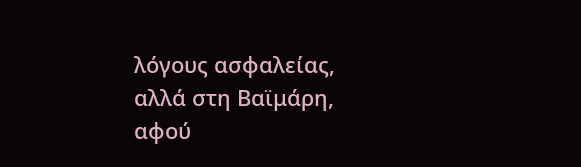λόγους ασφαλείας, αλλά στη Βαϊμάρη, αφού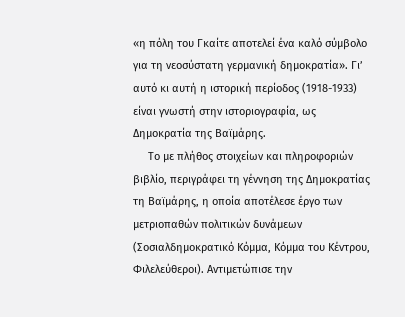«η πόλη του Γκαίτε αποτελεί ένα καλό σύμβολο για τη νεοσύστατη γερμανική δημοκρατία». Γι’ αυτό κι αυτή η ιστορική περίοδος (1918-1933) είναι γνωστή στην ιστοριογραφία, ως Δημοκρατία της Βαϊμάρης.
     Το με πλήθος στοιχείων και πληροφοριών βιβλίο, περιγράφει τη γέννηση της Δημοκρατίας τη Βαϊμάρης, η οποία αποτέλεσε έργο των μετριοπαθών πολιτικών δυνάμεων (Σοσιαλδημοκρατικό Κόμμα, Κόμμα του Κέντρου, Φιλελεύθεροι). Αντιμετώπισε την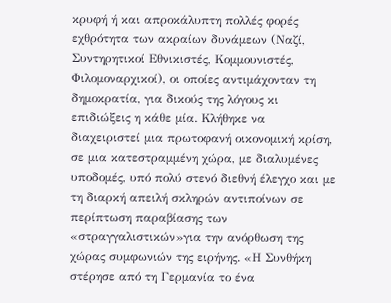κρυφή ή και απροκάλυπτη πολλές φορές εχθρότητα των ακραίων δυνάμεων (Ναζί, Συντηρητικοί Εθνικιστές, Κομμουνιστές, Φιλομοναρχικοί), οι οποίες αντιμάχονταν τη δημοκρατία, για δικούς της λόγους κι επιδιώξεις η κάθε μία. Κλήθηκε να διαχειριστεί μια πρωτοφανή οικονομική κρίση, σε μια κατεστραμμένη χώρα, με διαλυμένες υποδομές, υπό πολύ στενό διεθνή έλεγχο και με τη διαρκή απειλή σκληρών αντιποίνων σε περίπτωση παραβίασης των «στραγγαλιστικών»για την ανόρθωση της χώρας συμφωνιών της ειρήνης. «Η Συνθήκη στέρησε από τη Γερμανία το ένα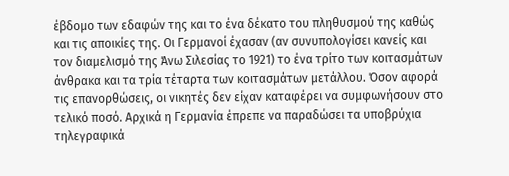έβδομο των εδαφών της και το ένα δέκατο του πληθυσμού της καθώς και τις αποικίες της. Οι Γερμανοί έχασαν (αν συνυπολογίσει κανείς και τον διαμελισμό της Άνω Σιλεσίας το 1921) το ένα τρίτο των κοιτασμάτων άνθρακα και τα τρία τέταρτα των κοιτασμάτων μετάλλου. Όσον αφορά τις επανορθώσεις, οι νικητές δεν είχαν καταφέρει να συμφωνήσουν στο τελικό ποσό. Αρχικά η Γερμανία έπρεπε να παραδώσει τα υποβρύχια τηλεγραφικά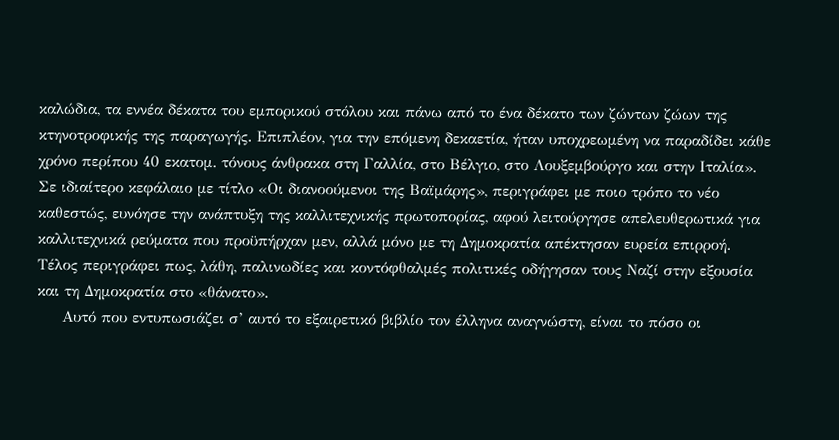καλώδια, τα εννέα δέκατα του εμπορικού στόλου και πάνω από το ένα δέκατο των ζώντων ζώων της κτηνοτροφικής της παραγωγής. Επιπλέον, για την επόμενη δεκαετία, ήταν υποχρεωμένη να παραδίδει κάθε χρόνο περίπου 40 εκατομ. τόνους άνθρακα στη Γαλλία, στο Βέλγιο, στο Λουξεμβούργο και στην Ιταλία». Σε ιδιαίτερο κεφάλαιο με τίτλο «Οι διανοούμενοι της Βαϊμάρης», περιγράφει με ποιο τρόπο το νέο καθεστώς, ευνόησε την ανάπτυξη της καλλιτεχνικής πρωτοπορίας, αφού λειτούργησε απελευθερωτικά για καλλιτεχνικά ρεύματα που προϋπήρχαν μεν, αλλά μόνο με τη Δημοκρατία απέκτησαν ευρεία επιρροή. Τέλος περιγράφει πως, λάθη, παλινωδίες και κοντόφθαλμές πολιτικές οδήγησαν τους Ναζί στην εξουσία και τη Δημοκρατία στο «θάνατο».
     Αυτό που εντυπωσιάζει σ’ αυτό το εξαιρετικό βιβλίο τον έλληνα αναγνώστη, είναι το πόσο οι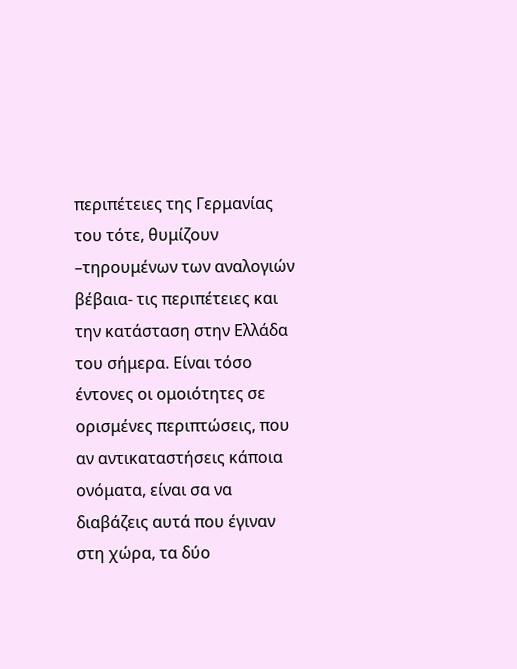περιπέτειες της Γερμανίας του τότε, θυμίζουν –τηρουμένων των αναλογιών βέβαια- τις περιπέτειες και την κατάσταση στην Ελλάδα του σήμερα. Είναι τόσο έντονες οι ομοιότητες σε ορισμένες περιπτώσεις, που αν αντικαταστήσεις κάποια ονόματα, είναι σα να διαβάζεις αυτά που έγιναν στη χώρα, τα δύο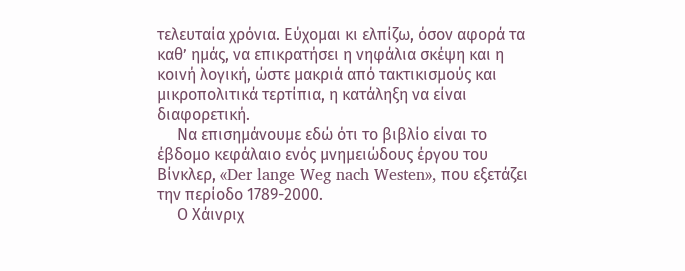τελευταία χρόνια. Εύχομαι κι ελπίζω, όσον αφορά τα καθ’ ημάς, να επικρατήσει η νηφάλια σκέψη και η κοινή λογική, ώστε μακριά από τακτικισμούς και μικροπολιτικά τερτίπια, η κατάληξη να είναι διαφορετική.
     Να επισημάνουμε εδώ ότι το βιβλίο είναι το έβδομο κεφάλαιο ενός μνημειώδους έργου του Βίνκλερ, «Der lange Weg nach Westen», που εξετάζει την περίοδο 1789-2000.
     Ο Χάινριχ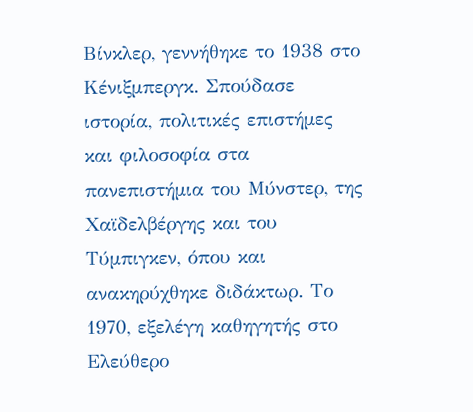Βίνκλερ, γεννήθηκε το 1938 στο Κένιξμπεργκ. Σπούδασε ιστορία, πολιτικές επιστήμες και φιλοσοφία στα πανεπιστήμια του Μύνστερ, της Χαϊδελβέργης και του Τύμπιγκεν, όπου και ανακηρύχθηκε διδάκτωρ. Το 1970, εξελέγη καθηγητής στο Ελεύθερο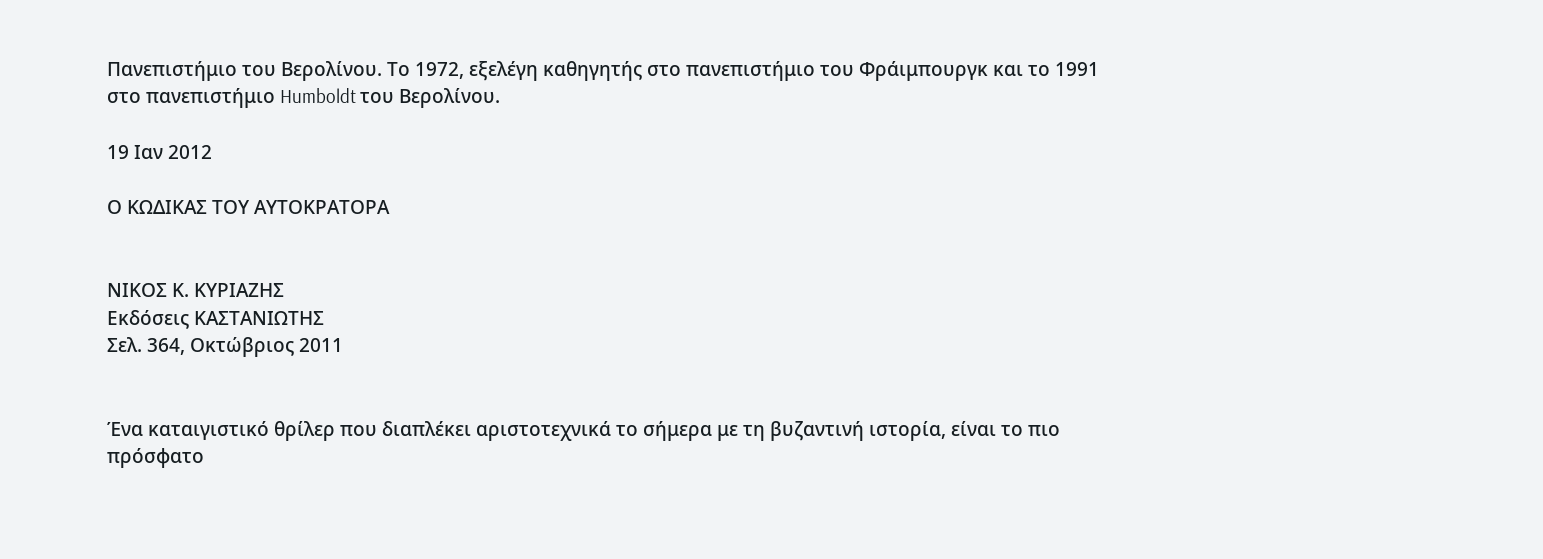Πανεπιστήμιο του Βερολίνου. Το 1972, εξελέγη καθηγητής στο πανεπιστήμιο του Φράιμπουργκ και το 1991 στο πανεπιστήμιο Humboldt του Βερολίνου.

19 Ιαν 2012

Ο ΚΩΔΙΚΑΣ ΤΟΥ ΑΥΤΟΚΡΑΤΟΡΑ


ΝΙΚΟΣ Κ. ΚΥΡΙΑΖΗΣ
Εκδόσεις ΚΑΣΤΑΝΙΩΤΗΣ
Σελ. 364, Οκτώβριος 2011


Ένα καταιγιστικό θρίλερ που διαπλέκει αριστοτεχνικά το σήμερα με τη βυζαντινή ιστορία, είναι το πιο πρόσφατο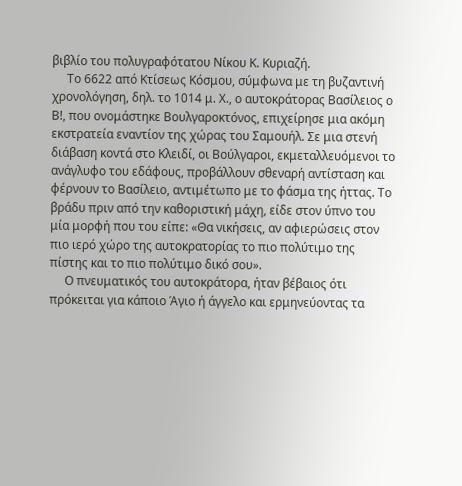βιβλίο του πολυγραφότατου Νίκου Κ. Κυριαζή.
     Το 6622 από Κτίσεως Κόσμου, σύμφωνα με τη βυζαντινή χρονολόγηση, δηλ. το 1014 μ. Χ., ο αυτοκράτορας Βασίλειος ο Β!, που ονομάστηκε Βουλγαροκτόνος, επιχείρησε μια ακόμη εκστρατεία εναντίον της χώρας του Σαμουήλ. Σε μια στενή διάβαση κοντά στο Κλειδί, οι Βούλγαροι, εκμεταλλευόμενοι το ανάγλυφο του εδάφους, προβάλλουν σθεναρή αντίσταση και φέρνουν το Βασίλειο, αντιμέτωπο με το φάσμα της ήττας. Το βράδυ πριν από την καθοριστική μάχη, είδε στον ύπνο του μία μορφή που του είπε: «Θα νικήσεις, αν αφιερώσεις στον πιο ιερό χώρο της αυτοκρατορίας το πιο πολύτιμο της πίστης και το πιο πολύτιμο δικό σου».
     Ο πνευματικός του αυτοκράτορα, ήταν βέβαιος ότι πρόκειται για κάποιο Άγιο ή άγγελο και ερμηνεύοντας τα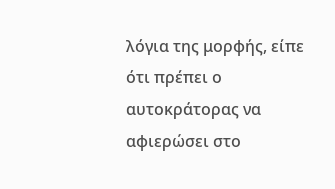λόγια της μορφής, είπε ότι πρέπει ο αυτοκράτορας να αφιερώσει στο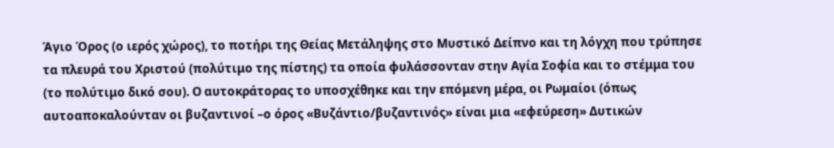Άγιο Όρος (ο ιερός χώρος), το ποτήρι της Θείας Μετάληψης στο Μυστικό Δείπνο και τη λόγχη που τρύπησε τα πλευρά του Χριστού (πολύτιμο της πίστης) τα οποία φυλάσσονταν στην Αγία Σοφία και το στέμμα του (το πολύτιμο δικό σου). Ο αυτοκράτορας το υποσχέθηκε και την επόμενη μέρα, οι Ρωμαίοι (όπως αυτοαποκαλούνταν οι βυζαντινοί –ο όρος «Βυζάντιο/βυζαντινός» είναι μια «εφεύρεση» Δυτικών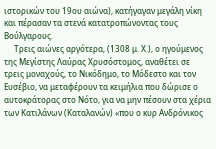ιστορικών του 19ου αιώνα), κατήγαγαν μεγάλη νίκη και πέρασαν τα στενά κατατροπώνοντας τους Βούλγαρους.
     Τρεις αιώνες αργότερα, (1308 μ. Χ.), ο ηγούμενος της Μεγίστης Λαύρας Χρυσόστομος, αναθέτει σε τρεις μοναχούς, το Νικόδημο, το Μόδεστο και τον Ευσέβιο, να μεταφέρουν τα κειμήλια που δώρισε ο αυτοκράτορας στο Νότο, για να μην πέσουν στα χέρια των Κατιλάνων (Καταλανών) «που ο κυρ Ανδρόνικος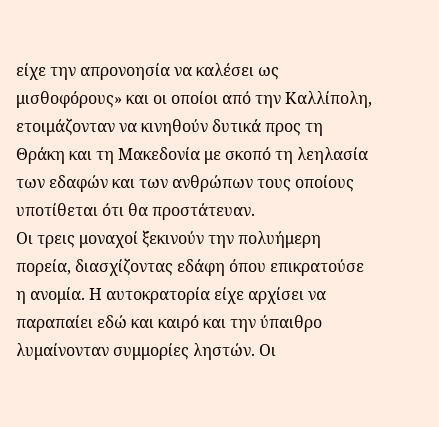είχε την απρονοησία να καλέσει ως μισθοφόρους» και οι οποίοι από την Καλλίπολη, ετοιμάζονταν να κινηθούν δυτικά προς τη Θράκη και τη Μακεδονία με σκοπό τη λεηλασία των εδαφών και των ανθρώπων τους οποίους υποτίθεται ότι θα προστάτευαν.
Οι τρεις μοναχοί ξεκινούν την πολυήμερη πορεία, διασχίζοντας εδάφη όπου επικρατούσε η ανομία. Η αυτοκρατορία είχε αρχίσει να παραπαίει εδώ και καιρό και την ύπαιθρο λυμαίνονταν συμμορίες ληστών. Οι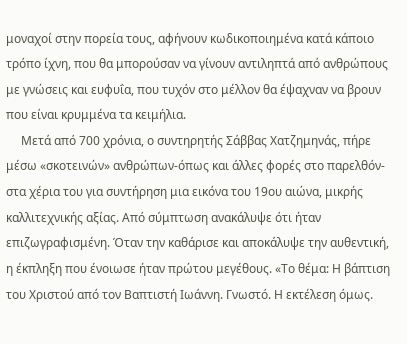μοναχοί στην πορεία τους, αφήνουν κωδικοποιημένα κατά κάποιο τρόπο ίχνη, που θα μπορούσαν να γίνουν αντιληπτά από ανθρώπους με γνώσεις και ευφυΐα, που τυχόν στο μέλλον θα έψαχναν να βρουν που είναι κρυμμένα τα κειμήλια.
     Μετά από 700 χρόνια, ο συντηρητής Σάββας Χατζημηνάς, πήρε μέσω «σκοτεινών» ανθρώπων-όπως και άλλες φορές στο παρελθόν-στα χέρια του για συντήρηση μια εικόνα του 19ου αιώνα, μικρής καλλιτεχνικής αξίας. Από σύμπτωση ανακάλυψε ότι ήταν επιζωγραφισμένη. Όταν την καθάρισε και αποκάλυψε την αυθεντική, η έκπληξη που ένοιωσε ήταν πρώτου μεγέθους. «Το θέμα: Η βάπτιση του Χριστού από τον Βαπτιστή Ιωάννη. Γνωστό. Η εκτέλεση όμως.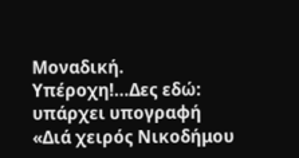Μοναδική. Υπέροχη!...Δες εδώ: υπάρχει υπογραφή «Διά χειρός Νικοδήμου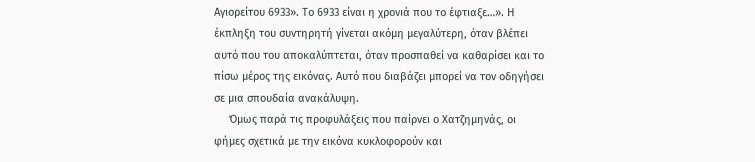Αγιορείτου 6933». Το 6933 είναι η χρονιά που το έφτιαξε…». Η έκπληξη του συντηρητή γίνεται ακόμη μεγαλύτερη, όταν βλέπει αυτό που του αποκαλύπτεται, όταν προσπαθεί να καθαρίσει και το πίσω μέρος της εικόνας. Αυτό που διαβάζει μπορεί να τον οδηγήσει σε μια σπουδαία ανακάλυψη.
     Όμως παρά τις προφυλάξεις που παίρνει ο Χατζημηνάς, οι φήμες σχετικά με την εικόνα κυκλοφορούν και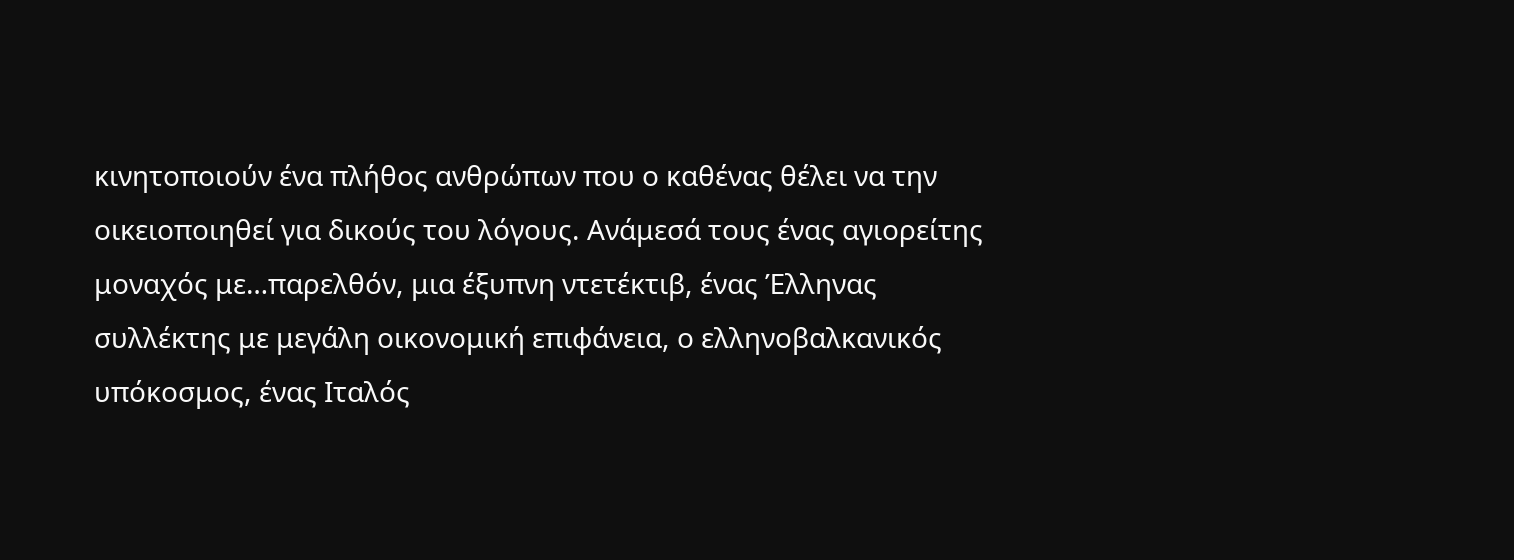κινητοποιούν ένα πλήθος ανθρώπων που ο καθένας θέλει να την οικειοποιηθεί για δικούς του λόγους. Ανάμεσά τους ένας αγιορείτης μοναχός με…παρελθόν, μια έξυπνη ντετέκτιβ, ένας Έλληνας συλλέκτης με μεγάλη οικονομική επιφάνεια, ο ελληνοβαλκανικός υπόκοσμος, ένας Ιταλός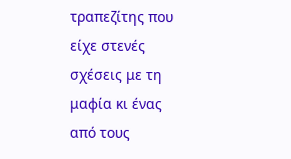τραπεζίτης που είχε στενές σχέσεις με τη μαφία κι ένας από τους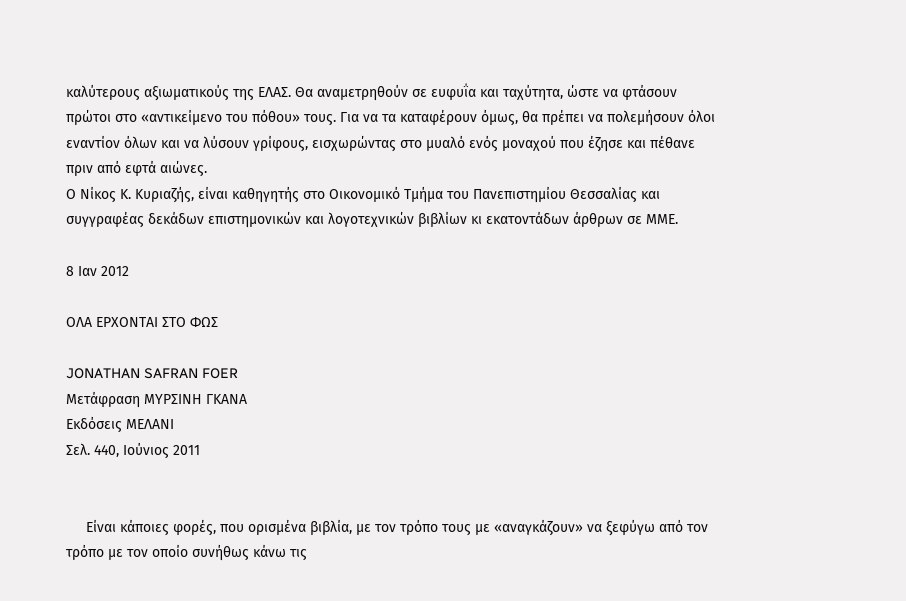καλύτερους αξιωματικούς της ΕΛΑΣ. Θα αναμετρηθούν σε ευφυΐα και ταχύτητα, ώστε να φτάσουν πρώτοι στο «αντικείμενο του πόθου» τους. Για να τα καταφέρουν όμως, θα πρέπει να πολεμήσουν όλοι εναντίον όλων και να λύσουν γρίφους, εισχωρώντας στο μυαλό ενός μοναχού που έζησε και πέθανε πριν από εφτά αιώνες.
Ο Νίκος Κ. Κυριαζής, είναι καθηγητής στο Οικονομικό Τμήμα του Πανεπιστημίου Θεσσαλίας και συγγραφέας δεκάδων επιστημονικών και λογοτεχνικών βιβλίων κι εκατοντάδων άρθρων σε ΜΜΕ.

8 Ιαν 2012

ΟΛΑ ΕΡΧΟΝΤΑΙ ΣΤΟ ΦΩΣ

JONATHAN SAFRAN FOER
Μετάφραση ΜΥΡΣΙΝΗ ΓΚΑΝΑ
Εκδόσεις ΜΕΛΑΝΙ
Σελ. 440, Ιούνιος 2011


     Είναι κάποιες φορές, που ορισμένα βιβλία, με τον τρόπο τους με «αναγκάζουν» να ξεφύγω από τον τρόπο με τον οποίο συνήθως κάνω τις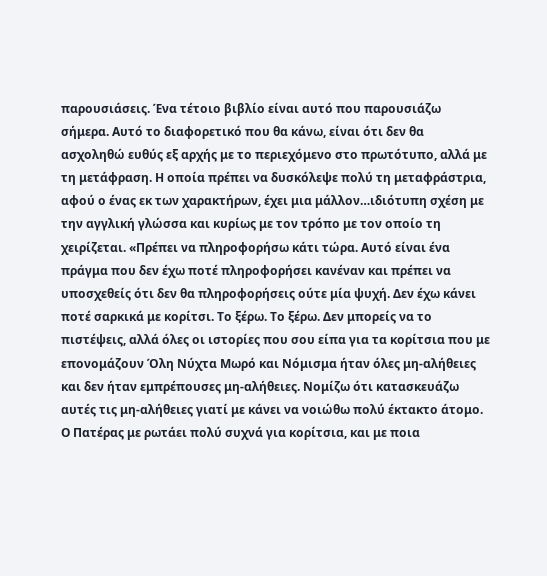παρουσιάσεις. Ένα τέτοιο βιβλίο είναι αυτό που παρουσιάζω σήμερα. Αυτό το διαφορετικό που θα κάνω, είναι ότι δεν θα ασχοληθώ ευθύς εξ αρχής με το περιεχόμενο στο πρωτότυπο, αλλά με τη μετάφραση. Η οποία πρέπει να δυσκόλεψε πολύ τη μεταφράστρια, αφού ο ένας εκ των χαρακτήρων, έχει μια μάλλον…ιδιότυπη σχέση με την αγγλική γλώσσα και κυρίως με τον τρόπο με τον οποίο τη χειρίζεται. «Πρέπει να πληροφορήσω κάτι τώρα. Αυτό είναι ένα πράγμα που δεν έχω ποτέ πληροφορήσει κανέναν και πρέπει να υποσχεθείς ότι δεν θα πληροφορήσεις ούτε μία ψυχή. Δεν έχω κάνει ποτέ σαρκικά με κορίτσι. Το ξέρω. Το ξέρω. Δεν μπορείς να το πιστέψεις, αλλά όλες οι ιστορίες που σου είπα για τα κορίτσια που με επονομάζουν Όλη Νύχτα Μωρό και Νόμισμα ήταν όλες μη-αλήθειες και δεν ήταν εμπρέπουσες μη-αλήθειες. Νομίζω ότι κατασκευάζω αυτές τις μη-αλήθειες γιατί με κάνει να νοιώθω πολύ έκτακτο άτομο. Ο Πατέρας με ρωτάει πολύ συχνά για κορίτσια, και με ποια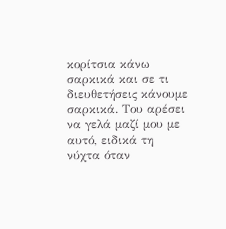κορίτσια κάνω σαρκικά και σε τι διευθετήσεις κάνουμε σαρκικά. Του αρέσει να γελά μαζί μου με αυτό, ειδικά τη νύχτα όταν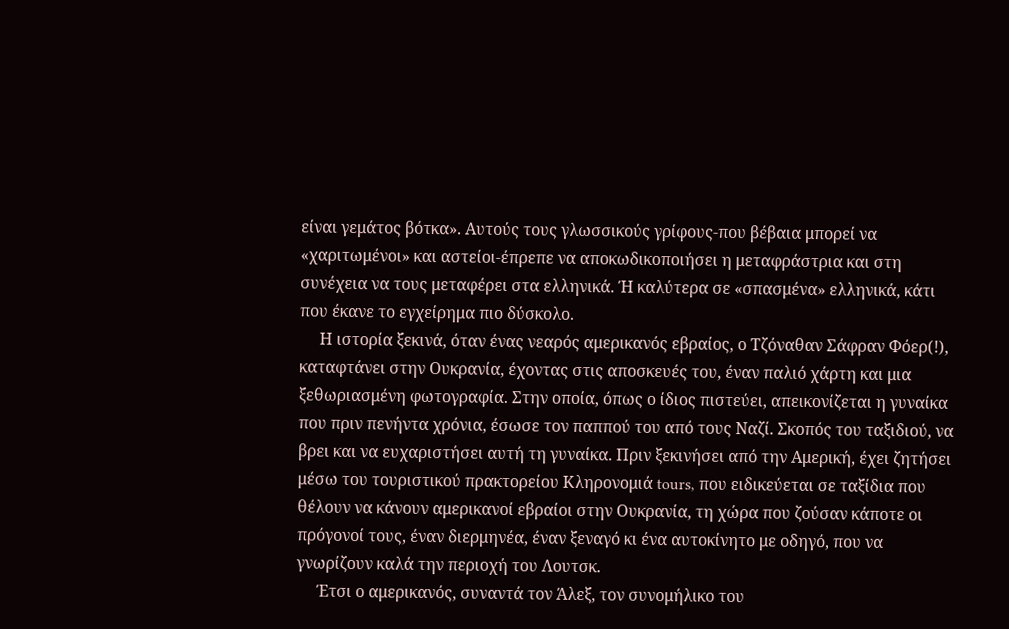είναι γεμάτος βότκα». Αυτούς τους γλωσσικούς γρίφους-που βέβαια μπορεί να «χαριτωμένοι» και αστείοι-έπρεπε να αποκωδικοποιήσει η μεταφράστρια και στη συνέχεια να τους μεταφέρει στα ελληνικά. Ή καλύτερα σε «σπασμένα» ελληνικά, κάτι που έκανε το εγχείρημα πιο δύσκολο.
     Η ιστορία ξεκινά, όταν ένας νεαρός αμερικανός εβραίος, ο Τζόναθαν Σάφραν Φόερ(!), καταφτάνει στην Ουκρανία, έχοντας στις αποσκευές του, έναν παλιό χάρτη και μια ξεθωριασμένη φωτογραφία. Στην οποία, όπως ο ίδιος πιστεύει, απεικονίζεται η γυναίκα που πριν πενήντα χρόνια, έσωσε τον παππού του από τους Ναζί. Σκοπός του ταξιδιού, να βρει και να ευχαριστήσει αυτή τη γυναίκα. Πριν ξεκινήσει από την Αμερική, έχει ζητήσει μέσω του τουριστικού πρακτορείου Κληρονομιά tours, που ειδικεύεται σε ταξίδια που θέλουν να κάνουν αμερικανοί εβραίοι στην Ουκρανία, τη χώρα που ζούσαν κάποτε οι πρόγονοί τους, έναν διερμηνέα, έναν ξεναγό κι ένα αυτοκίνητο με οδηγό, που να γνωρίζουν καλά την περιοχή του Λουτσκ.
     Έτσι ο αμερικανός, συναντά τον Άλεξ, τον συνομήλικο του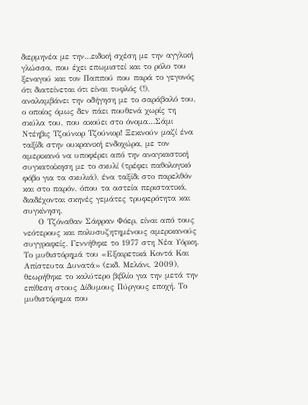διερμηνέα με την…ειδική σχέση με την αγγλική γλώσσα, που έχει επωμιστεί και το ρόλο του ξεναγού και τον Παππού που παρά το γεγονός ότι διατείνεται ότι είναι τυφλός (!), αναλαμβάνει την οδήγηση με το σαράβαλό του, ο οποίος όμως δεν πάει πουθενά χωρίς τη σκύλα του, που ακούει στο όνομα…Σάμι Ντέηβις Τζούνιορ Τζούνιορ! Ξεκινούν μαζί ένα ταξίδι στην ουκρανική ενδοχώρα, με τον αμερικανό να υποφέρει από την αναγκαστική συγκατοίκηση με το σκυλί (τρέφει παθολογικό φόβο για τα σκυλιά), ένα ταξίδι στο παρελθόν και στο παρόν, όπου τα αστεία περιστατικά, διαδέχονται σκηνές γεμάτες τρυφερότητα και συγκίνηση.
     Ο Τζόναθαν Σάφραν Φόερ, είναι από τους νεότερους και πολυσυζητημένους αμερικανούς συγγραφείς. Γεννήθηκε το 1977 στη Νέα Υόρκη. Το μυθιστόρημά του «Εξαιρετικά Κοντά Και Απίστευτα Δυνατά» (εκδ. Μελάνι, 2009), θεωρήθηκε το καλύτερο βιβλίο για την μετά την επίθεση στους Δίδυμους Πύργους εποχή. Το μυθιστόρημα που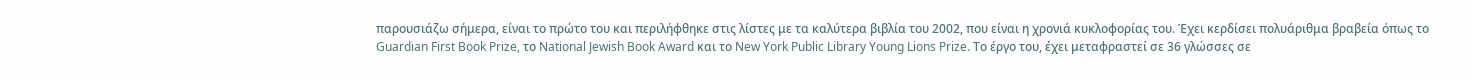παρουσιάζω σήμερα, είναι το πρώτο του και περιλήφθηκε στις λίστες με τα καλύτερα βιβλία του 2002, που είναι η χρονιά κυκλοφορίας του. Έχει κερδίσει πολυάριθμα βραβεία όπως το Guardian First Book Prize, το National Jewish Book Award και το New York Public Library Young Lions Prize. Το έργο του, έχει μεταφραστεί σε 36 γλώσσες σε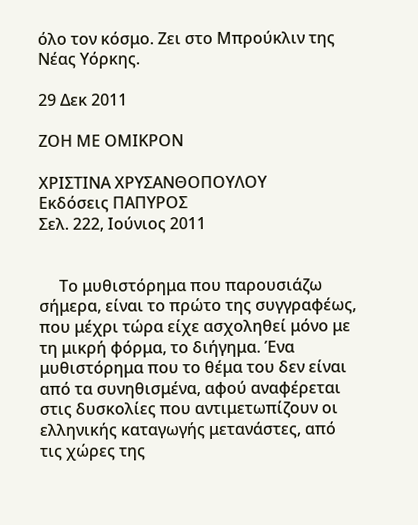όλο τον κόσμο. Ζει στο Μπρούκλιν της Νέας Υόρκης.

29 Δεκ 2011

ΖΟΗ ΜΕ ΟΜΙΚΡΟΝ

ΧΡΙΣΤΙΝΑ ΧΡΥΣΑΝΘΟΠΟΥΛΟΥ
Εκδόσεις ΠΑΠΥΡΟΣ
Σελ. 222, Ιούνιος 2011


     Το μυθιστόρημα που παρουσιάζω σήμερα, είναι το πρώτο της συγγραφέως, που μέχρι τώρα είχε ασχοληθεί μόνο με τη μικρή φόρμα, το διήγημα. Ένα μυθιστόρημα που το θέμα του δεν είναι από τα συνηθισμένα, αφού αναφέρεται στις δυσκολίες που αντιμετωπίζουν οι ελληνικής καταγωγής μετανάστες, από τις χώρες της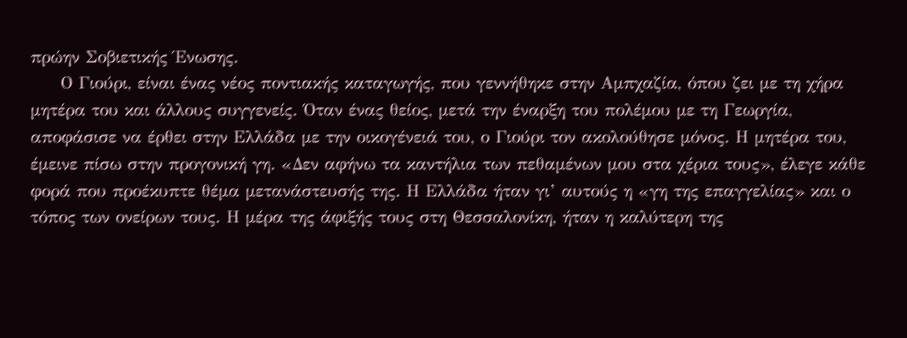πρώην Σοβιετικής Ένωσης.
     Ο Γιούρι, είναι ένας νέος ποντιακής καταγωγής, που γεννήθηκε στην Αμπχαζία, όπου ζει με τη χήρα μητέρα του και άλλους συγγενείς. Όταν ένας θείος, μετά την έναρξη του πολέμου με τη Γεωργία, αποφάσισε να έρθει στην Ελλάδα με την οικογένειά του, ο Γιούρι τον ακολούθησε μόνος. Η μητέρα του, έμεινε πίσω στην προγονική γη. «Δεν αφήνω τα καντήλια των πεθαμένων μου στα χέρια τους», έλεγε κάθε φορά που προέκυπτε θέμα μετανάστευσής της. Η Ελλάδα ήταν γι’ αυτούς η «γη της επαγγελίας» και ο τόπος των ονείρων τους. Η μέρα της άφιξής τους στη Θεσσαλονίκη, ήταν η καλύτερη της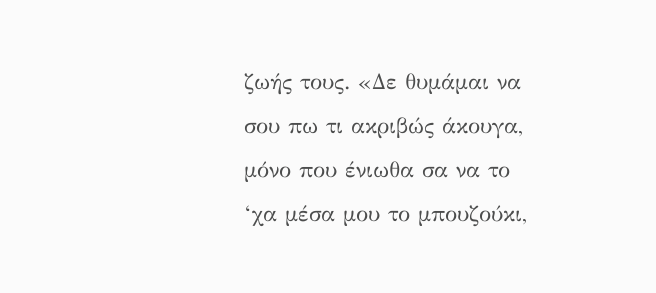ζωής τους. «Δε θυμάμαι να σου πω τι ακριβώς άκουγα, μόνο που ένιωθα σα να το ‘χα μέσα μου το μπουζούκι,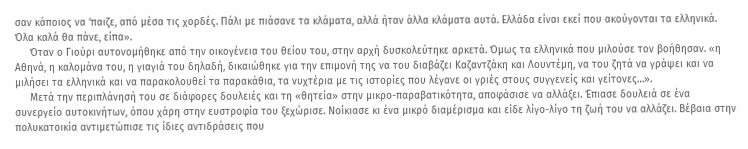σαν κάποιος να ‘παιζε, από μέσα τις χορδές. Πάλι με πιάσανε τα κλάματα, αλλά ήταν άλλα κλάματα αυτά. Ελλάδα είναι εκεί που ακούγονται τα ελληνικά. Όλα καλά θα πάνε, είπα».
     Όταν ο Γιούρι αυτονομήθηκε από την οικογένεια του θείου του, στην αρχή δυσκολεύτηκε αρκετά. Όμως τα ελληνικά που μιλούσε τον βοήθησαν. «η Αθηνά, η καλομάνα του, η γιαγιά του δηλαδή, δικαιώθηκε για την επιμονή της να του διαβάζει Καζαντζάκη και Λουντέμη, να του ζητά να γράψει και να μιλήσει τα ελληνικά και να παρακολουθεί τα παρακάθια, τα νυχτέρια με τις ιστορίες που λέγανε οι γριές στους συγγενείς και γείτονες…».
     Μετά την περιπλάνησή του σε διάφορες δουλειές και τη «θητεία» στην μικρο-παραβατικότητα, αποφάσισε να αλλάξει. Έπιασε δουλειά σε ένα συνεργείο αυτοκινήτων, όπου χάρη στην ευστροφία του ξεχώρισε. Νοίκιασε κι ένα μικρό διαμέρισμα και είδε λίγο-λίγο τη ζωή του να αλλάζει. Βέβαια στην πολυκατοικία αντιμετώπισε τις ίδιες αντιδράσεις που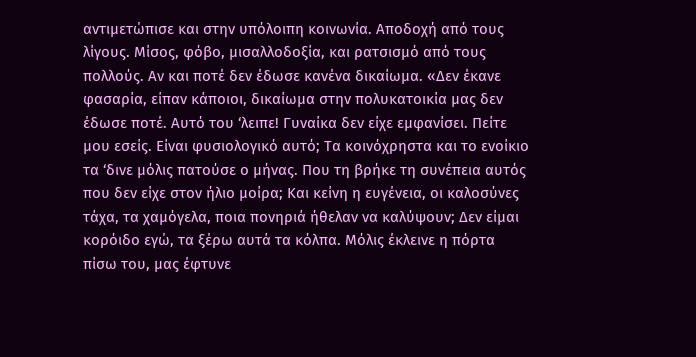αντιμετώπισε και στην υπόλοιπη κοινωνία. Αποδοχή από τους λίγους. Μίσος, φόβο, μισαλλοδοξία, και ρατσισμό από τους πολλούς. Αν και ποτέ δεν έδωσε κανένα δικαίωμα. «Δεν έκανε φασαρία, είπαν κάποιοι, δικαίωμα στην πολυκατοικία μας δεν έδωσε ποτέ. Αυτό του ‘λειπε! Γυναίκα δεν είχε εμφανίσει. Πείτε μου εσείς. Είναι φυσιολογικό αυτό; Τα κοινόχρηστα και το ενοίκιο τα ‘δινε μόλις πατούσε ο μήνας. Που τη βρήκε τη συνέπεια αυτός που δεν είχε στον ήλιο μοίρα; Και κείνη η ευγένεια, οι καλοσύνες τάχα, τα χαμόγελα, ποια πονηριά ήθελαν να καλύψουν; Δεν είμαι κορόιδο εγώ, τα ξέρω αυτά τα κόλπα. Μόλις έκλεινε η πόρτα πίσω του, μας έφτυνε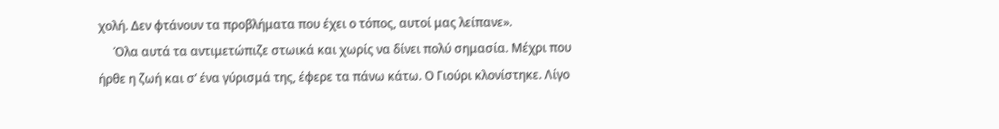χολή. Δεν φτάνουν τα προβλήματα που έχει ο τόπος, αυτοί μας λείπανε».
     Όλα αυτά τα αντιμετώπιζε στωικά και χωρίς να δίνει πολύ σημασία. Μέχρι που ήρθε η ζωή και σ’ ένα γύρισμά της, έφερε τα πάνω κάτω. Ο Γιούρι κλονίστηκε. Λίγο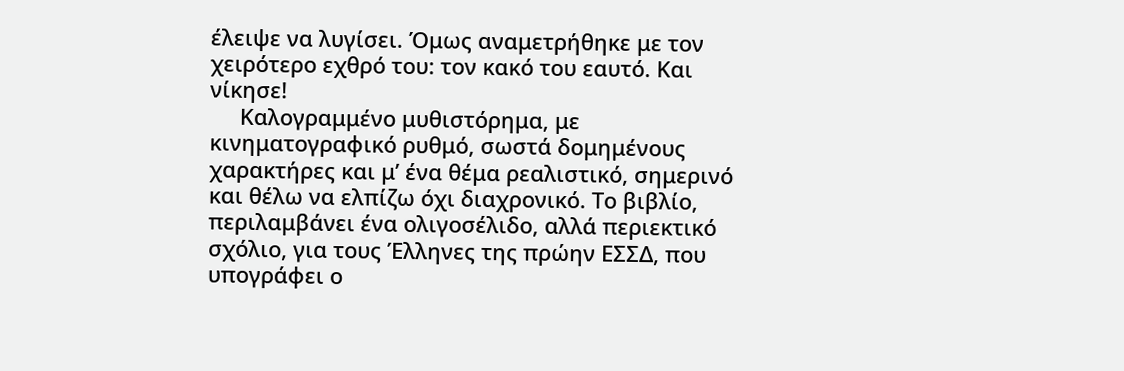έλειψε να λυγίσει. Όμως αναμετρήθηκε με τον χειρότερο εχθρό του: τον κακό του εαυτό. Και νίκησε!
     Καλογραμμένο μυθιστόρημα, με κινηματογραφικό ρυθμό, σωστά δομημένους χαρακτήρες και μ’ ένα θέμα ρεαλιστικό, σημερινό και θέλω να ελπίζω όχι διαχρονικό. Το βιβλίο, περιλαμβάνει ένα ολιγοσέλιδο, αλλά περιεκτικό σχόλιο, για τους Έλληνες της πρώην ΕΣΣΔ, που υπογράφει ο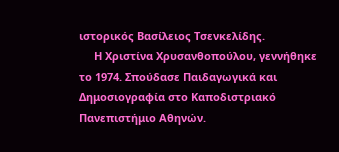ιστορικός Βασίλειος Τσενκελίδης.
     Η Χριστίνα Χρυσανθοπούλου, γεννήθηκε το 1974. Σπούδασε Παιδαγωγικά και Δημοσιογραφία στο Καποδιστριακό Πανεπιστήμιο Αθηνών.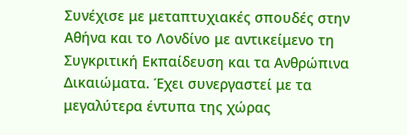Συνέχισε με μεταπτυχιακές σπουδές στην Αθήνα και το Λονδίνο με αντικείμενο τη Συγκριτική Εκπαίδευση και τα Ανθρώπινα Δικαιώματα. Έχει συνεργαστεί με τα μεγαλύτερα έντυπα της χώρας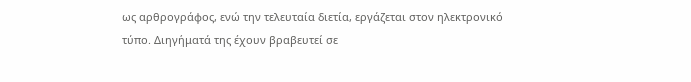ως αρθρογράφος, ενώ την τελευταία διετία, εργάζεται στον ηλεκτρονικό τύπο. Διηγήματά της έχουν βραβευτεί σε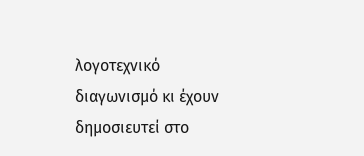λογοτεχνικό διαγωνισμό κι έχουν δημοσιευτεί στο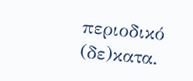περιοδικό (δε)κατα.